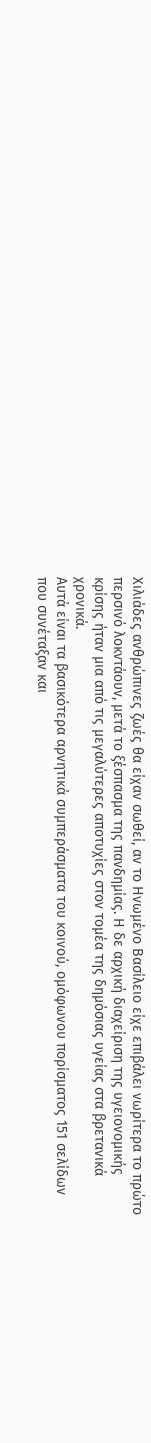Χιλιάδες ανθρώπινες ζωές θα είχαν σωθεί, αν το Ηνωμένο Βασίλειο είχε επιβάλει νωρίτερα το πρώτο περσινό λοκντάουν, μετά το ξέσπασμα της πανδημίας. Η δε αρχική διαχείριση της υγειονομικής κρίσης ήταν μια από τις μεγαλύτερες αποτυχίες στον τομέα της δημόσιας υγείας στα βρετανικά χρονικά.
Αυτά είναι τα βασικότερα αρνητικά συμπεράσματα του κοινού, ομόφωνου πορίσματος 151 σελίδων που συνέταξαν και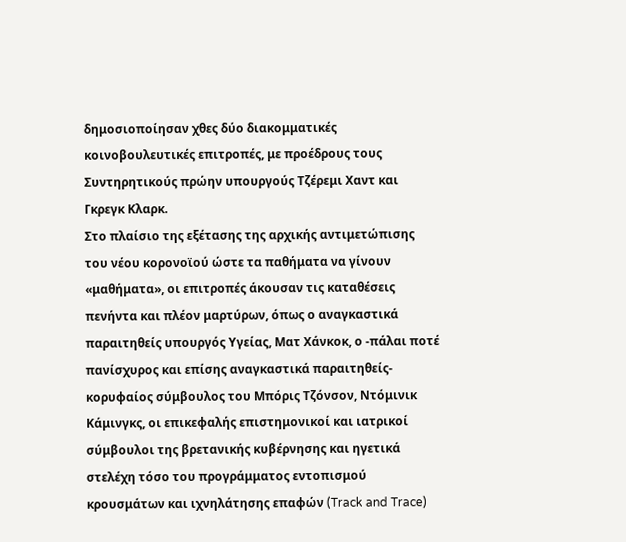δημοσιοποίησαν χθες δύο διακομματικές κοινοβουλευτικές επιτροπές, με προέδρους τους Συντηρητικούς πρώην υπουργούς Τζέρεμι Χαντ και Γκρεγκ Κλαρκ.
Στο πλαίσιο της εξέτασης της αρχικής αντιμετώπισης του νέου κορονοϊού ώστε τα παθήματα να γίνουν «μαθήματα», οι επιτροπές άκουσαν τις καταθέσεις πενήντα και πλέον μαρτύρων, όπως ο αναγκαστικά παραιτηθείς υπουργός Υγείας, Ματ Χάνκοκ, ο -πάλαι ποτέ πανίσχυρος και επίσης αναγκαστικά παραιτηθείς- κορυφαίος σύμβουλος του Μπόρις Τζόνσον, Ντόμινικ Κάμινγκς, οι επικεφαλής επιστημονικοί και ιατρικοί σύμβουλοι της βρετανικής κυβέρνησης και ηγετικά στελέχη τόσο του προγράμματος εντοπισμού κρουσμάτων και ιχνηλάτησης επαφών (Track and Trace)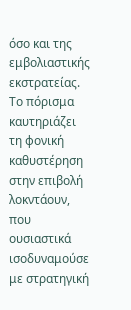όσο και της εμβολιαστικής εκστρατείας.
Το πόρισμα καυτηριάζει τη φονική καθυστέρηση στην επιβολή λοκντάουν, που ουσιαστικά ισοδυναμούσε με στρατηγική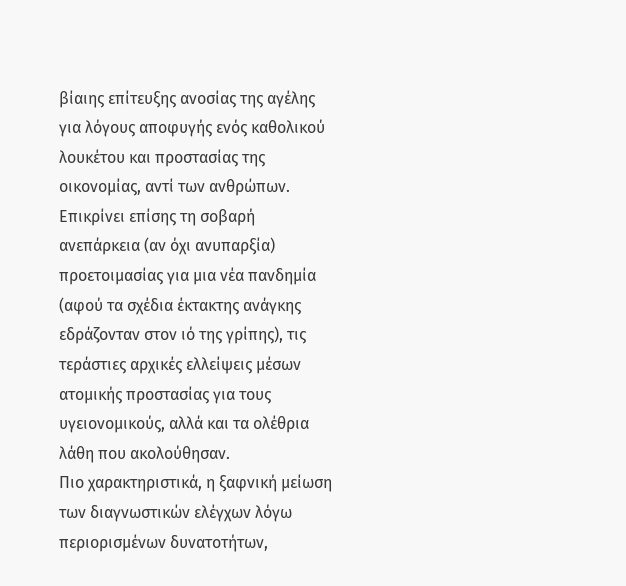βίαιης επίτευξης ανοσίας της αγέλης για λόγους αποφυγής ενός καθολικού λουκέτου και προστασίας της οικονομίας, αντί των ανθρώπων. Επικρίνει επίσης τη σοβαρή ανεπάρκεια (αν όχι ανυπαρξία) προετοιμασίας για μια νέα πανδημία (αφού τα σχέδια έκτακτης ανάγκης εδράζονταν στον ιό της γρίπης), τις τεράστιες αρχικές ελλείψεις μέσων ατομικής προστασίας για τους υγειονομικούς, αλλά και τα ολέθρια λάθη που ακολούθησαν.
Πιο χαρακτηριστικά, η ξαφνική μείωση των διαγνωστικών ελέγχων λόγω περιορισμένων δυνατοτήτων,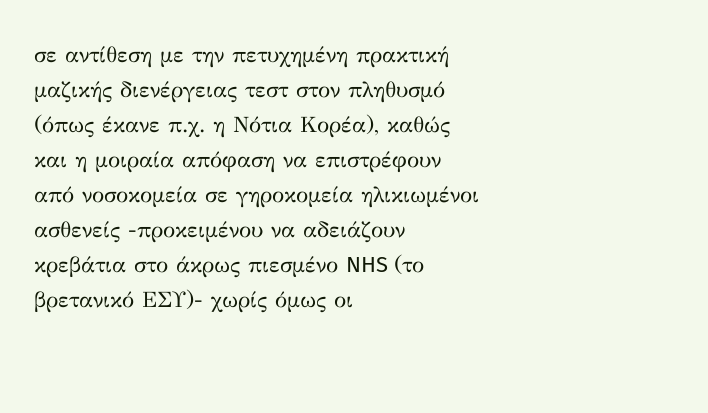σε αντίθεση με την πετυχημένη πρακτική μαζικής διενέργειας τεστ στον πληθυσμό (όπως έκανε π.χ. η Νότια Κορέα), καθώς και η μοιραία απόφαση να επιστρέφουν από νοσοκομεία σε γηροκομεία ηλικιωμένοι ασθενείς -προκειμένου να αδειάζουν κρεβάτια στο άκρως πιεσμένο NHS (το βρετανικό ΕΣΥ)- χωρίς όμως οι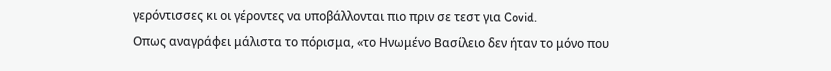γερόντισσες κι οι γέροντες να υποβάλλονται πιο πριν σε τεστ για Covid.
Οπως αναγράφει μάλιστα το πόρισμα, «το Ηνωμένο Βασίλειο δεν ήταν το μόνο που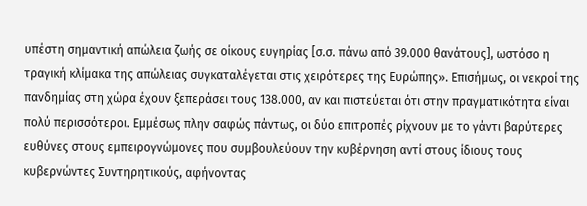υπέστη σημαντική απώλεια ζωής σε οίκους ευγηρίας [σ.σ. πάνω από 39.000 θανάτους], ωστόσο η τραγική κλίμακα της απώλειας συγκαταλέγεται στις χειρότερες της Ευρώπης». Επισήμως, οι νεκροί της πανδημίας στη χώρα έχουν ξεπεράσει τους 138.000, αν και πιστεύεται ότι στην πραγματικότητα είναι πολύ περισσότεροι. Εμμέσως πλην σαφώς πάντως, οι δύο επιτροπές ρίχνουν με το γάντι βαρύτερες ευθύνες στους εμπειρογνώμονες που συμβουλεύουν την κυβέρνηση αντί στους ίδιους τους κυβερνώντες Συντηρητικούς, αφήνοντας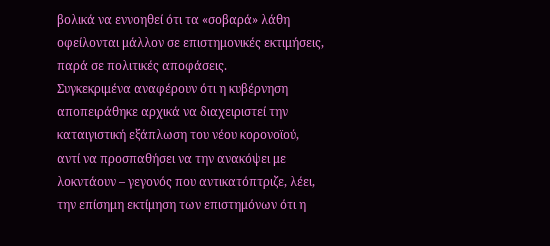βολικά να εννοηθεί ότι τα «σοβαρά» λάθη οφείλονται μάλλον σε επιστημονικές εκτιμήσεις, παρά σε πολιτικές αποφάσεις.
Συγκεκριμένα αναφέρουν ότι η κυβέρνηση αποπειράθηκε αρχικά να διαχειριστεί την καταιγιστική εξάπλωση του νέου κορονοϊού, αντί να προσπαθήσει να την ανακόψει με λοκντάουν – γεγονός που αντικατόπτριζε, λέει, την επίσημη εκτίμηση των επιστημόνων ότι η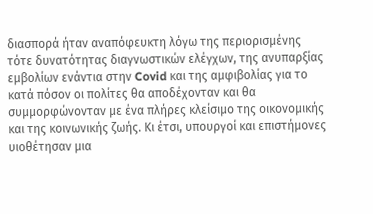διασπορά ήταν αναπόφευκτη λόγω της περιορισμένης τότε δυνατότητας διαγνωστικών ελέγχων, της ανυπαρξίας εμβολίων ενάντια στην Covid και της αμφιβολίας για το κατά πόσον οι πολίτες θα αποδέχονταν και θα συμμορφώνονταν με ένα πλήρες κλείσιμο της οικονομικής και της κοινωνικής ζωής. Κι έτσι, υπουργοί και επιστήμονες υιοθέτησαν μια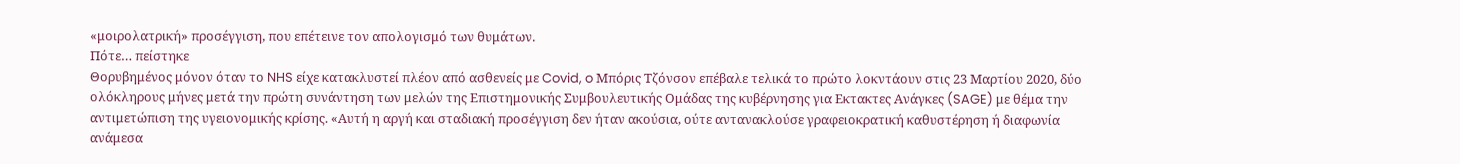«μοιρολατρική» προσέγγιση, που επέτεινε τον απολογισμό των θυμάτων.
Πότε… πείστηκε
Θορυβημένος μόνον όταν το NHS είχε κατακλυστεί πλέον από ασθενείς με Covid, o Μπόρις Τζόνσον επέβαλε τελικά το πρώτο λοκντάουν στις 23 Μαρτίου 2020, δύο ολόκληρους μήνες μετά την πρώτη συνάντηση των μελών της Επιστημονικής Συμβουλευτικής Ομάδας της κυβέρνησης για Εκτακτες Ανάγκες (SAGE) με θέμα την αντιμετώπιση της υγειονομικής κρίσης. «Αυτή η αργή και σταδιακή προσέγγιση δεν ήταν ακούσια, ούτε αντανακλούσε γραφειοκρατική καθυστέρηση ή διαφωνία ανάμεσα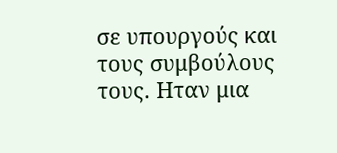σε υπουργούς και τους συμβούλους τους. Ηταν μια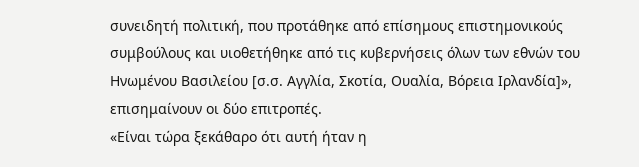συνειδητή πολιτική, που προτάθηκε από επίσημους επιστημονικούς συμβούλους και υιοθετήθηκε από τις κυβερνήσεις όλων των εθνών του Ηνωμένου Βασιλείου [σ.σ. Αγγλία, Σκοτία, Ουαλία, Βόρεια Ιρλανδία]», επισημαίνουν οι δύο επιτροπές.
«Είναι τώρα ξεκάθαρο ότι αυτή ήταν η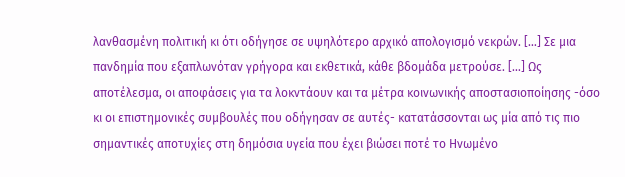λανθασμένη πολιτική κι ότι οδήγησε σε υψηλότερο αρχικό απολογισμό νεκρών. […] Σε μια πανδημία που εξαπλωνόταν γρήγορα και εκθετικά, κάθε βδομάδα μετρούσε. […] Ως αποτέλεσμα, οι αποφάσεις για τα λοκντάουν και τα μέτρα κοινωνικής αποστασιοποίησης -όσο κι οι επιστημονικές συμβουλές που οδήγησαν σε αυτές- κατατάσσονται ως μία από τις πιο σημαντικές αποτυχίες στη δημόσια υγεία που έχει βιώσει ποτέ το Ηνωμένο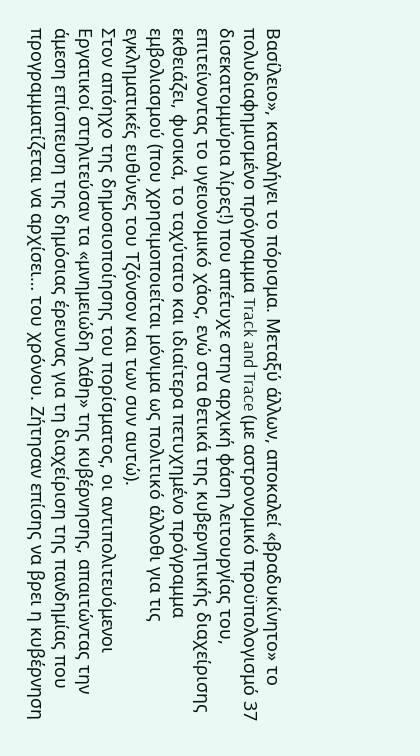Βασίλειο», καταλήγει το πόρισμα. Μεταξύ άλλων, αποκαλεί «βραδυκίνητο» το πολυδιαφημισμένο πρόγραμμα Track and Trace (με αστρονομικό προϋπολογισμό 37 δισεκατομμύρια λίρες!) που απέτυχε στην αρχική φάση λειτουργίας του, επιτείνοντας το υγειονομικό χάος, ενώ στα θετικά της κυβερνητικής διαχείρισης εκθειάζει, φυσικά, το ταχύτατο και ιδιαίτερα πετυχημένο πρόγραμμα εμβολιασμού (που χρησιμοποιείται μόνιμα ως πολιτικό άλλοθι για τις εγκληματικές ευθύνες του Τζόνσον και των συν αυτώ).
Στον απόηχο της δημοσιοποίησης του πορίσματος, οι αντιπολιτευόμενοι Εργατικοί στηλιτεύσαν τα «μνημειώδη λάθη» της κυβέρνησης, απαιτώντας την άμεση επίσπευση της δημόσιας έρευνας για τη διαχείριση της πανδημίας που προγραμματίζεται να αρχίσει… του χρόνου. Ζήτησαν επίσης να βρει η κυβέρνηση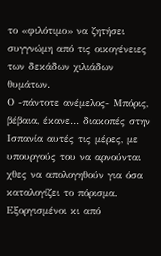το «φιλότιμο» να ζητήσει συγγνώμη από τις οικογένειες των δεκάδων χιλιάδων θυμάτων.
Ο -πάντοτε ανέμελος- Μπόρις, βέβαια, έκανε… διακοπές στην Ισπανία αυτές τις μέρες, με υπουργούς του να αρνούνται χθες να απολογηθούν για όσα καταλογίζει το πόρισμα. Εξοργισμένοι κι από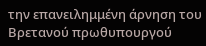την επανειλημμένη άρνηση του Βρετανού πρωθυπουργού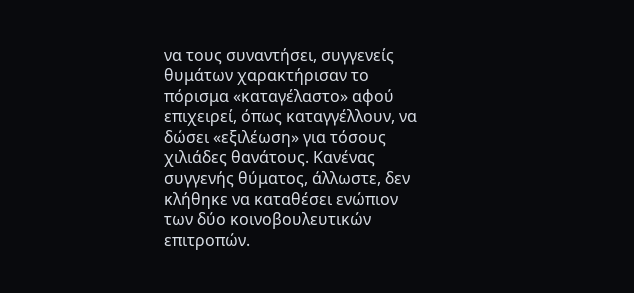να τους συναντήσει, συγγενείς θυμάτων χαρακτήρισαν το πόρισμα «καταγέλαστο» αφού επιχειρεί, όπως καταγγέλλουν, να δώσει «εξιλέωση» για τόσους χιλιάδες θανάτους. Κανένας συγγενής θύματος, άλλωστε, δεν κλήθηκε να καταθέσει ενώπιον των δύο κοινοβουλευτικών επιτροπών.